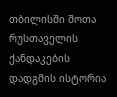თბილისში შოთა რუსთაველის ქანდაკების დადგმის ისტორია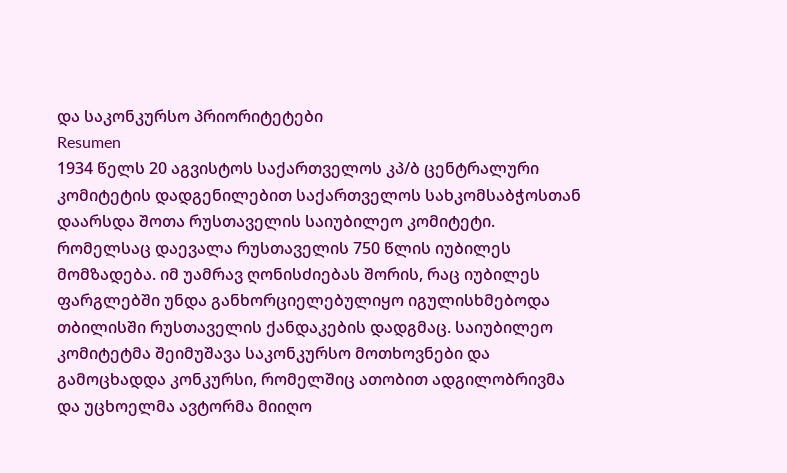და საკონკურსო პრიორიტეტები
Resumen
1934 წელს 20 აგვისტოს საქართველოს კპ/ბ ცენტრალური კომიტეტის დადგენილებით საქართველოს სახკომსაბჭოსთან დაარსდა შოთა რუსთაველის საიუბილეო კომიტეტი. რომელსაც დაევალა რუსთაველის 750 წლის იუბილეს მომზადება. იმ უამრავ ღონისძიებას შორის, რაც იუბილეს ფარგლებში უნდა განხორციელებულიყო იგულისხმებოდა თბილისში რუსთაველის ქანდაკების დადგმაც. საიუბილეო კომიტეტმა შეიმუშავა საკონკურსო მოთხოვნები და გამოცხადდა კონკურსი, რომელშიც ათობით ადგილობრივმა და უცხოელმა ავტორმა მიიღო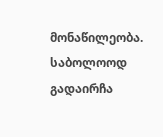მონაწილეობა. საბოლოოდ გადაირჩა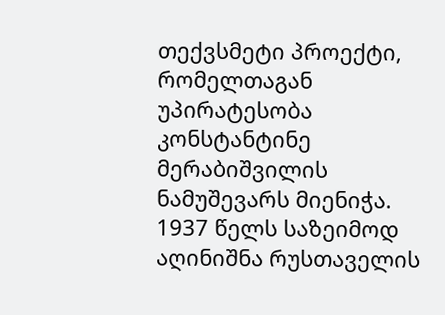თექვსმეტი პროექტი, რომელთაგან უპირატესობა კონსტანტინე მერაბიშვილის ნამუშევარს მიენიჭა. 1937 წელს საზეიმოდ აღინიშნა რუსთაველის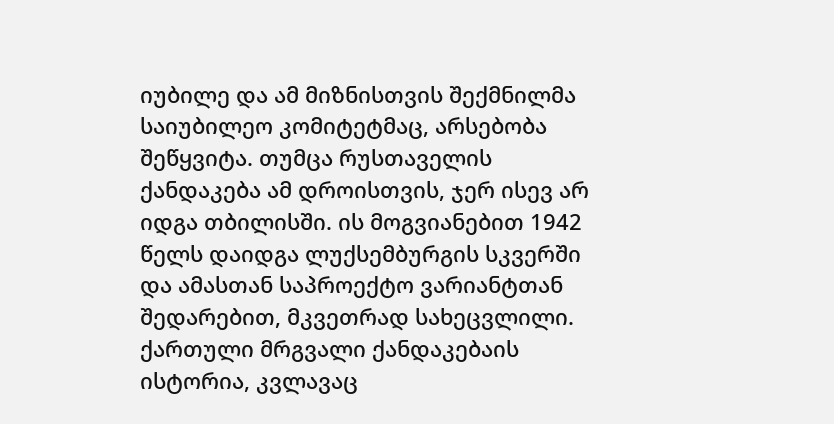იუბილე და ამ მიზნისთვის შექმნილმა საიუბილეო კომიტეტმაც, არსებობა შეწყვიტა. თუმცა რუსთაველის ქანდაკება ამ დროისთვის, ჯერ ისევ არ იდგა თბილისში. ის მოგვიანებით 1942 წელს დაიდგა ლუქსემბურგის სკვერში და ამასთან საპროექტო ვარიანტთან შედარებით, მკვეთრად სახეცვლილი.
ქართული მრგვალი ქანდაკებაის ისტორია, კვლავაც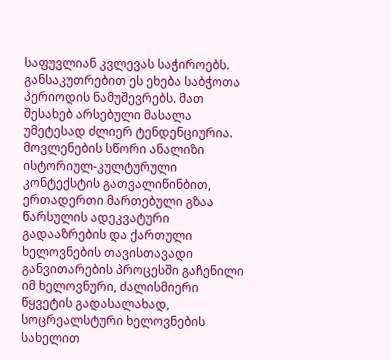საფუვლიან კვლევას საჭიროებს. განსაკუთრებით ეს ეხება საბჭოთა პერიოდის ნამუშევრებს. მათ შესახებ არსებული მასალა უმეტესად ძლიერ ტენდენციურია. მოვლენების სწორი ანალიზი ისტორიულ-კულტურული კონტექსტის გათვალიწინბით, ერთადერთი მართებული გზაა წარსულის ადეკვატური გადააზრების და ქართული ხელოვნების თავისთავადი განვითარების პროცესში გაჩენილი იმ ხელოვნური, ძალისმიერი წყვეტის გადასალახად, სოცრეალსტური ხელოვნების სახელით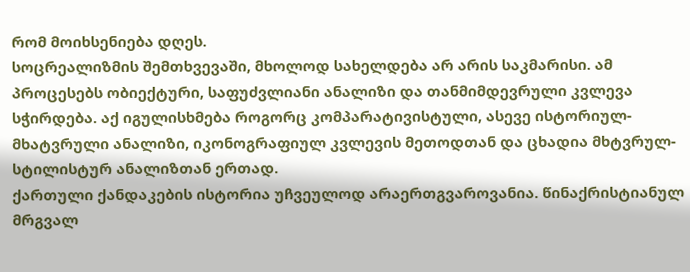რომ მოიხსენიება დღეს.
სოცრეალიზმის შემთხვევაში, მხოლოდ სახელდება არ არის საკმარისი. ამ პროცესებს ობიექტური, საფუძვლიანი ანალიზი და თანმიმდევრული კვლევა სჭირდება. აქ იგულისხმება როგორც კომპარატივისტული, ასევე ისტორიულ-მხატვრული ანალიზი, იკონოგრაფიულ კვლევის მეთოდთან და ცხადია მხტვრულ-სტილისტურ ანალიზთან ერთად.
ქართული ქანდაკების ისტორია უჩვეულოდ არაერთგვაროვანია. წინაქრისტიანულ მრგვალ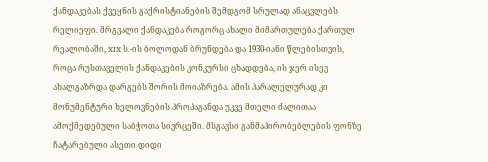ქანდაკებას ქვეყნის გაქრისტიანების შემდგომ სრულად ანაცვლებს რელიეფი. მრგვალი ქანდაკება როგორც ახალი მიმართულება ქართულ რეალობაში, XIX ს.-ის ბოლოდან ბრუნდება და 1930-იანი წლებისთვის, როცა რუსთაველის ქანდაკების კონკურსი ცხადდება, ის ჯერ ისევ ახალგაზრდა დარგებს შორის მოიაზრება. ამის პარალელურად კი მონუმენტური ხელოვნების პროპაგანდა უკვე მთელი ძალითაა ამოქმედებული საბჭოთა სივრცეში. მსგავსი განმაპირობებლების ფონზე ჩატარებული ასეთი დიდი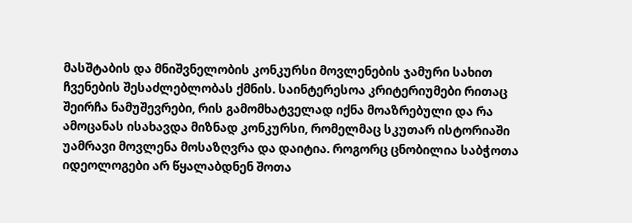მასშტაბის და მნიშვნელობის კონკურსი მოვლენების ჯამური სახით ჩვენების შესაძლებლობას ქმნის. საინტერესოა კრიტერიუმები რითაც შეირჩა ნამუშევრები, რის გამომხატველად იქნა მოაზრებული და რა ამოცანას ისახავდა მიზნად კონკურსი, რომელმაც სკუთარ ისტორიაში უამრავი მოვლენა მოსაზღვრა და დაიტია. როგორც ცნობილია საბჭოთა იდეოლოგები არ წყალაბდნენ შოთა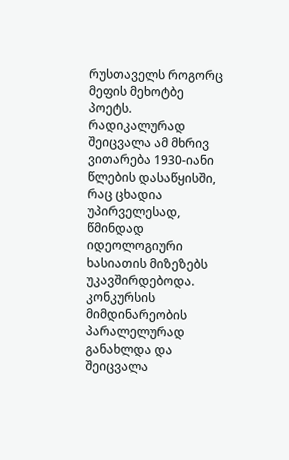რუსთაველს როგორც მეფის მეხოტბე პოეტს. რადიკალურად შეიცვალა ამ მხრივ ვითარება 1930-იანი წლების დასაწყისში, რაც ცხადია უპირველესად, წმინდად იდეოლოგიური ხასიათის მიზეზებს უკავშირდებოდა. კონკურსის მიმდინარეობის პარალელურად განახლდა და შეიცვალა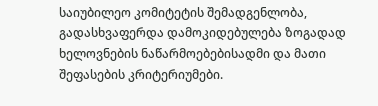საიუბილეო კომიტეტის შემადგენლობა, გადასხვაფერდა დამოკიდებულება ზოგადად ხელოვნების ნაწარმოებებისადმი და მათი შეფასების კრიტერიუმები.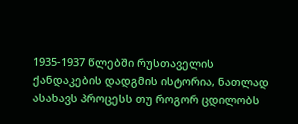1935-1937 წლებში რუსთაველის ქანდაკების დადგმის ისტორია, ნათლად ასახავს პროცესს თუ როგორ ცდილობს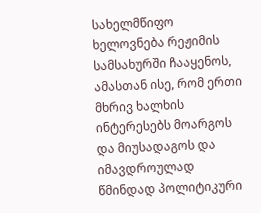სახელმწიფო ხელოვნება რეჟიმის სამსახურში ჩააყენოს, ამასთან ისე, რომ ერთი მხრივ ხალხის ინტერესებს მოარგოს და მიუსადაგოს და იმავდროულად წმინდად პოლიტიკური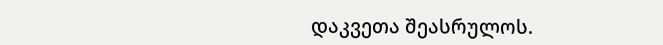დაკვეთა შეასრულოს.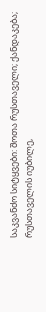საკვანძო სიტყვები: შოთა რუსთაველი; ქანდაკება; რუსთაველის იუბილე,